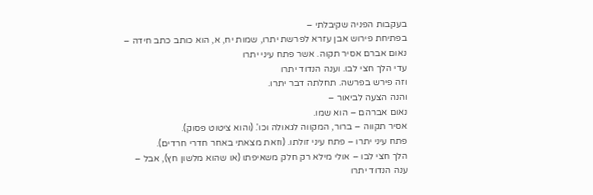בעקבות הפניה שקיבלתי –
בפתיחת פירוש אבן עזרא לפרשת יתרו, שמות יח, א, הוא כותב כתב חידה –
נאום אברם אסיר תקוה. אשר פתח עיני יתרו
עדי הלך חצי לבו. וענה הנדוד יתרו
וזה פירש בפרשה. תחלתה דבר יתרו.
והנה הצעה לביאור –
נאום אברהם – הוא שמו.
אסיר תקווה – ברור, המקווה לגאולה וכו'. (והוא ציטוט פסוק).
פתח עיני יתרו – פתח עיני זולתו. (וזאת מצאתי באחר חדרי חרדים).
הלך חצי לבו – אולי מילא רק חלק משאיפתו (או שהוא מלשון חץ), אבל –
ענה הנדוד יתרו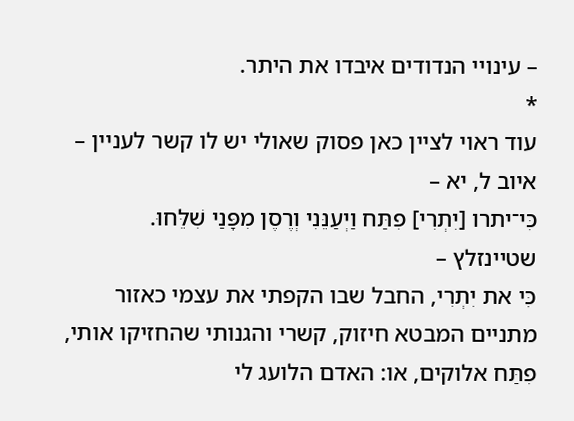– עינויי הנדודים איבדו את היתר.
*
עוד ראוי לציין כאן פסוק שאולי יש לו קשר לעניין –
איוב ל, יא –
כִּי־יתרו [יִתְרִי] פִתַּח וַיְעַנֵּנִי וְרֶסֶן מִפָּנַי שִׁלֵּחוּ.
שטיינזלץ –
כִּי את יִתְרִי, החבל שבו הקפתי את עצמי כאזור מתניים המבטא חיזוק, קשרי והגנותי שהחזיקו אותי, פִתַּח אלוקים, או: האדם הלועג לי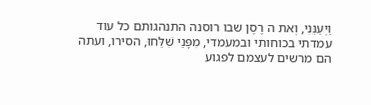וַיְעַנֵּנִי, וְאת ה רֶסֶן שבו רוסנה התנהגותם כל עוד עמדתי בכוחותי ובמעמדי, מִפָּנַי שִׁלֵּחוּ, הסירו, ועתה הם מרשים לעצמם לפגוע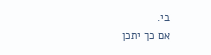בי.
אם כך יתכן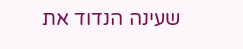שעינה הנדוד את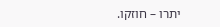יתרו – חוזקו.